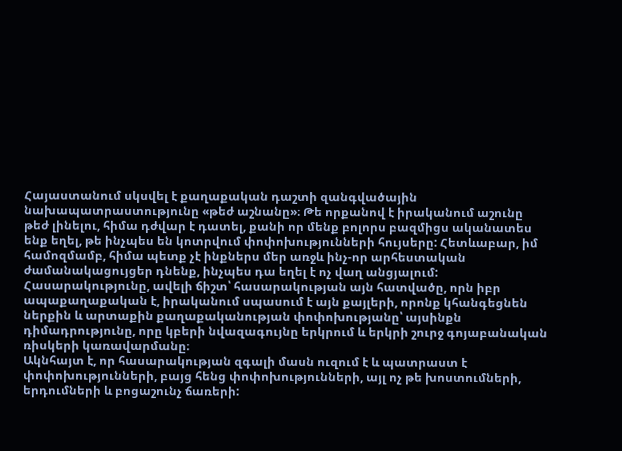Հայաստանում սկսվել է քաղաքական դաշտի զանգվածային նախապատրաստությունը «թեժ աշնանը»։ Թե որքանով է իրականում աշունը թեժ լինելու, հիմա դժվար է դատել, քանի որ մենք բոլորս բազմիցս ականատես ենք եղել, թե ինչպես են կոտրվում փոփոխությունների հույսերը: Հետևաբար, իմ համոզմամբ, հիմա պետք չէ ինքներս մեր առջև ինչ-որ արհեստական ժամանակացույցեր դնենք, ինչպես դա եղել է ոչ վաղ անցյալում:
Հասարակությունը, ավելի ճիշտ՝ հասարակության այն հատվածը, որն իբր ապաքաղաքական է, իրականում սպասում է այն քայլերի, որոնք կհանգեցնեն ներքին և արտաքին քաղաքականության փոփոխությանը՝ այսինքն դիմադրությունը, որը կբերի նվազագույնը երկրում և երկրի շուրջ գոյաբանական ռիսկերի կառավարմանը։
Ակնհայտ է, որ հասարակության զգալի մասն ուզում է և պատրաստ է փոփոխությունների, բայց հենց փոփոխությունների, այլ ոչ թե խոստումների, երդումների և բոցաշունչ ճառերի: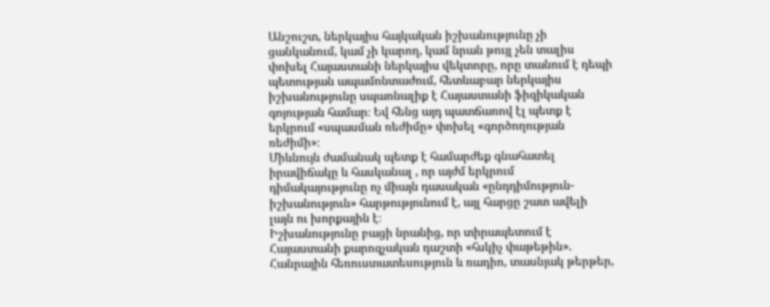Անշուշտ, ներկայիս հայկական իշխանությունը չի ցանկանում, կամ չի կարող, կամ նրան թույլ չեն տալիս փոխել Հայաստանի ներկայիս վեկտորը, որը տանում է դեպի պետության ապամոնտաժում, հետևաբար ներկայիս իշխանությունը սպառնալիք է Հայաստանի ֆիզիկական գոյության համար։ Եվ հենց այդ պատճառով էլ պետք է երկրում «սպասման ռեժիմը» փոխել «գործողության ռեժիմի»։
Միևնույն ժամանակ պետք է համարժեք գնահատել իրավիճակը և հասկանալ , որ այժմ երկրում դիմակայությունը ոչ միայն դասական «ընդդիմություն-իշխանություն» հարթությունում է, այլ հարցը շատ ավելի լայն ու խորքային է։
Իշխանությունը բացի նրանից, որ տիրապետում է Հայաստանի քարոզչական դաշտի «հսկիչ փաթեթին». Հանրային հեռուստատեսություն և ռադիո, տասնյակ թերթեր,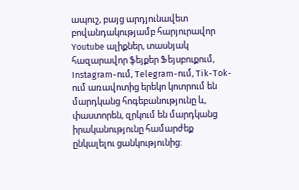ապուշ, բայց արդյունավետ բովանդակությամբ հարյուրավոր Youtube ալիքներ, տասնյակ հազարավոր ֆեյքեր Ֆեյսբուքում, Instagram-ում, Telegram-ում, Tik-Tok-ում առավոտից երեկո կոտրում են մարդկանց հոգեբանությունը և, փաստորեն, զրկում են մարդկանց իրականությունը համարժեք ընկալելու ցանկությունից: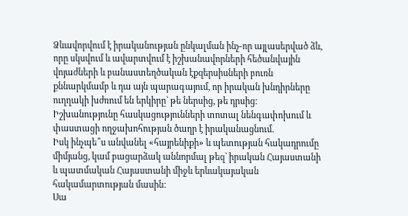Ձևավորվում է իրականության ընկալման ինչ-որ այլասերված ձև, որը սկսվում և ավարտվում է իշխանավորների հեծանվային վոյաժների և բանաստեղծական էքզերսիսների բուռն քննարկմամբ և դա այն պարագայում, որ իրական խնդիրները ուղղակի խժռում են երկիրը` թե ներսից, թե դրսից։
Իշխանությունը հասկացությունների տոտալ նենգափոխում և փաստացի ողջախոհության ծաղր է իրականացնում.
Իսկ ինչպե՞ս անվանել «հայրենիքի» և պետության հակադրումը միմյանց, կամ բացարձակ աննորմալ թեզ` իրական Հայաստանի և պատմական Հայաստանի միջև երևակայական հակամարտության մասին:
Սա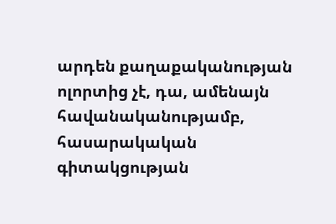արդեն քաղաքականության ոլորտից չէ, դա, ամենայն հավանականությամբ, հասարակական գիտակցության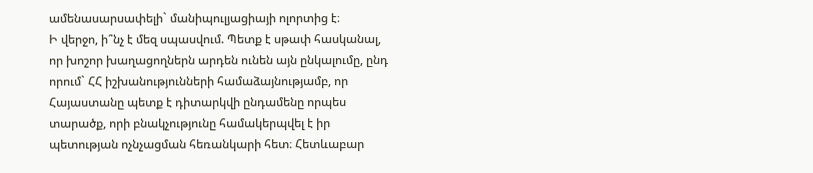ամենասարսափելի` մանիպուլյացիայի ոլորտից է։
Ի վերջո, ի՞նչ է մեզ սպասվում. Պետք է սթափ հասկանալ, որ խոշոր խաղացողներն արդեն ունեն այն ընկալումը, ընդ որում` ՀՀ իշխանությունների համաձայնությամբ, որ Հայաստանը պետք է դիտարկվի ընդամենը որպես տարածք, որի բնակչությունը համակերպվել է իր պետության ոչնչացման հեռանկարի հետ։ Հետևաբար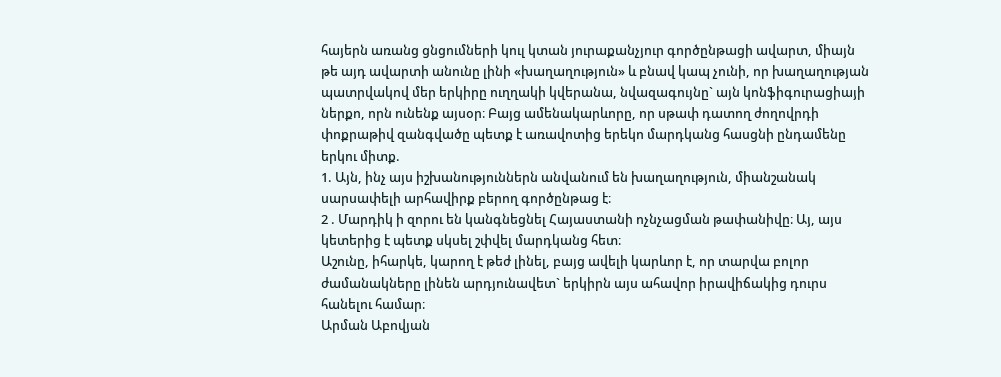հայերն առանց ցնցումների կուլ կտան յուրաքանչյուր գործընթացի ավարտ, միայն թե այդ ավարտի անունը լինի «խաղաղություն» և բնավ կապ չունի, որ խաղաղության պատրվակով մեր երկիրը ուղղակի կվերանա, նվազագույնը` այն կոնֆիգուրացիայի ներքո, որն ունենք այսօր։ Բայց ամենակարևորը, որ սթափ դատող ժողովրդի փոքրաթիվ զանգվածը պետք է առավոտից երեկո մարդկանց հասցնի ընդամենը երկու միտք.
1. Այն, ինչ այս իշխանություններն անվանում են խաղաղություն, միանշանակ սարսափելի արհավիրք բերող գործընթաց է։
2 . Մարդիկ ի զորու են կանգնեցնել Հայաստանի ոչնչացման թափանիվը։ Այ, այս կետերից է պետք սկսել շփվել մարդկանց հետ։
Աշունը, իհարկե, կարող է թեժ լինել, բայց ավելի կարևոր է, որ տարվա բոլոր ժամանակները լինեն արդյունավետ` երկիրն այս ահավոր իրավիճակից դուրս հանելու համար։
Արման Աբովյան